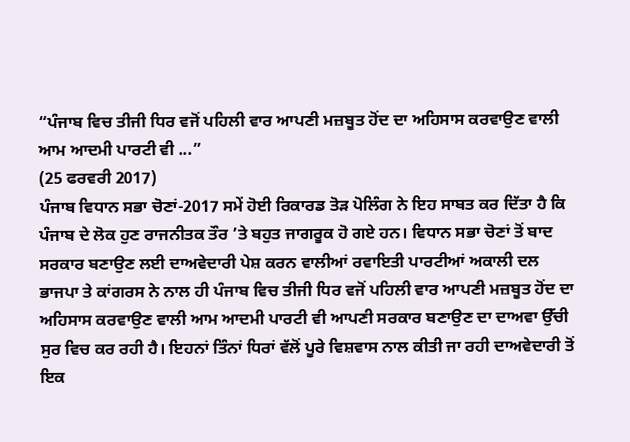“ਪੰਜਾਬ ਵਿਚ ਤੀਜੀ ਧਿਰ ਵਜੋਂ ਪਹਿਲੀ ਵਾਰ ਆਪਣੀ ਮਜ਼ਬੂਤ ਹੋਂਦ ਦਾ ਅਹਿਸਾਸ ਕਰਵਾਉਣ ਵਾਲੀ ਆਮ ਆਦਮੀ ਪਾਰਟੀ ਵੀ ...”
(25 ਫਰਵਰੀ 2017)
ਪੰਜਾਬ ਵਿਧਾਨ ਸਭਾ ਚੋਣਾਂ-2017 ਸਮੇਂ ਹੋਈ ਰਿਕਾਰਡ ਤੋੜ ਪੋਲਿੰਗ ਨੇ ਇਹ ਸਾਬਤ ਕਰ ਦਿੱਤਾ ਹੈ ਕਿ ਪੰਜਾਬ ਦੇ ਲੋਕ ਹੁਣ ਰਾਜਨੀਤਕ ਤੌਰ ’ਤੇ ਬਹੁਤ ਜਾਗਰੂਕ ਹੋ ਗਏ ਹਨ। ਵਿਧਾਨ ਸਭਾ ਚੋਣਾਂ ਤੋਂ ਬਾਦ ਸਰਕਾਰ ਬਣਾਉਣ ਲਈ ਦਾਅਵੇਦਾਰੀ ਪੇਸ਼ ਕਰਨ ਵਾਲੀਆਂ ਰਵਾਇਤੀ ਪਾਰਟੀਆਂ ਅਕਾਲੀ ਦਲ ਭਾਜਪਾ ਤੇ ਕਾਂਗਰਸ ਨੇ ਨਾਲ ਹੀ ਪੰਜਾਬ ਵਿਚ ਤੀਜੀ ਧਿਰ ਵਜੋਂ ਪਹਿਲੀ ਵਾਰ ਆਪਣੀ ਮਜ਼ਬੂਤ ਹੋਂਦ ਦਾ ਅਹਿਸਾਸ ਕਰਵਾਉਣ ਵਾਲੀ ਆਮ ਆਦਮੀ ਪਾਰਟੀ ਵੀ ਆਪਣੀ ਸਰਕਾਰ ਬਣਾਉਣ ਦਾ ਦਾਅਵਾ ਉੱਚੀ ਸੁਰ ਵਿਚ ਕਰ ਰਹੀ ਹੈ। ਇਹਨਾਂ ਤਿੰਨਾਂ ਧਿਰਾਂ ਵੱਲੋਂ ਪੂਰੇ ਵਿਸ਼ਵਾਸ ਨਾਲ ਕੀਤੀ ਜਾ ਰਹੀ ਦਾਅਵੇਦਾਰੀ ਤੋਂ ਇਕ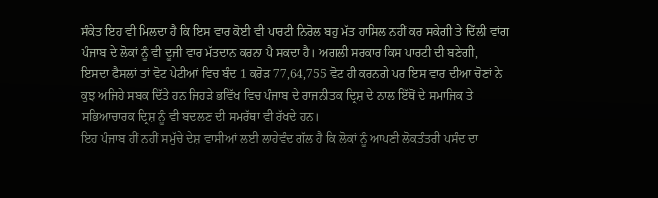ਸੰਕੇਤ ਇਹ ਵੀ ਮਿਲਦਾ ਹੈ ਕਿ ਇਸ ਵਾਰ ਕੋਈ ਵੀ ਪਾਰਟੀ ਨਿਰੋਲ ਬਹੁ ਮੱਤ ਹਾਸਿਲ ਨਹੀਂ ਕਰ ਸਕੇਗੀ ਤੇ ਦਿੱਲੀ ਵਾਂਗ ਪੰਜਾਬ ਦੇ ਲੋਕਾਂ ਨੂੰ ਵੀ ਦੂਜੀ ਵਾਰ ਮੱਤਦਾਨ ਕਰਨਾ ਪੈ ਸਕਦਾ ਹੈ। ਅਗਲੀ ਸਰਕਾਰ ਕਿਸ ਪਾਰਟੀ ਦੀ ਬਣੇਗੀ, ਇਸਦਾ ਫੈਸਲਾਂ ਤਾਂ ਵੋਟ ਪੇਟੀਆਂ ਵਿਚ ਬੰਦ 1 ਕਰੋੜ 77,64,755 ਵੋਟ ਹੀ ਕਰਨਗੇ ਪਰ ਇਸ ਵਾਰ ਦੀਆ ਚੋਣਾਂ ਨੇ ਕੁਝ ਅਜਿਹੇ ਸਬਕ ਦਿੱਤੇ ਹਨ ਜਿਹੜੇ ਭਵਿੱਖ ਵਿਚ ਪੰਜਾਬ ਦੇ ਰਾਜਨੀਤਕ ਦ੍ਰਿਸ਼ ਦੇ ਨਾਲ ਇੱਥੋਂ ਦੇ ਸਮਾਜਿਕ ਤੇ ਸਭਿਆਚਾਰਕ ਦ੍ਰਿਸ਼ ਨੂੰ ਵੀ ਬਦਲਣ ਦੀ ਸਮਰੱਥਾ ਵੀ ਰੱਖਦੇ ਹਨ।
ਇਹ ਪੰਜਾਬ ਹੀਂ ਨਹੀਂ ਸਮੁੱਚੇ ਦੇਸ਼ ਵਾਸੀਆਂ ਲਈ ਲਾਹੇਵੰਦ ਗੱਲ ਹੈ ਕਿ ਲੋਕਾਂ ਨੂੰ ਆਪਣੀ ਲੋਕਤੰਤਰੀ ਪਸੰਦ ਦਾ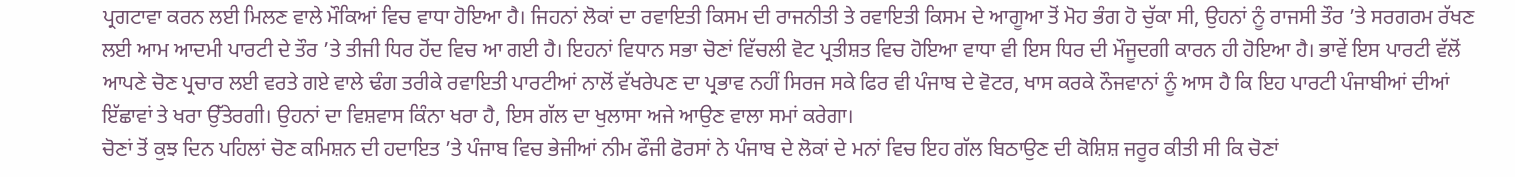ਪ੍ਰਗਟਾਵਾ ਕਰਨ ਲਈ ਮਿਲਣ ਵਾਲੇ ਮੌਕਿਆਂ ਵਿਚ ਵਾਧਾ ਹੋਇਆ ਹੈ। ਜਿਹਨਾਂ ਲੋਕਾਂ ਦਾ ਰਵਾਇਤੀ ਕਿਸਮ ਦੀ ਰਾਜਨੀਤੀ ਤੇ ਰਵਾਇਤੀ ਕਿਸਮ ਦੇ ਆਗੂਆ ਤੋਂ ਮੋਹ ਭੰਗ ਹੋ ਚੁੱਕਾ ਸੀ, ਉਹਨਾਂ ਨੂੰ ਰਾਜਸੀ ਤੌਰ ’ਤੇ ਸਰਗਰਮ ਰੱਖਣ ਲਈ ਆਮ ਆਦਮੀ ਪਾਰਟੀ ਦੇ ਤੌਰ ’ਤੇ ਤੀਜੀ ਧਿਰ ਹੋਂਦ ਵਿਚ ਆ ਗਈ ਹੈ। ਇਹਨਾਂ ਵਿਧਾਨ ਸਭਾ ਚੋਣਾਂ ਵਿੱਚਲੀ ਵੋਟ ਪ੍ਰਤੀਸ਼ਤ ਵਿਚ ਹੋਇਆ ਵਾਧਾ ਵੀ ਇਸ ਧਿਰ ਦੀ ਮੌਜੂਦਗੀ ਕਾਰਨ ਹੀ ਹੋਇਆ ਹੈ। ਭਾਵੇਂ ਇਸ ਪਾਰਟੀ ਵੱਲੋਂ ਆਪਣੇ ਚੋਣ ਪ੍ਰਚਾਰ ਲਈ ਵਰਤੇ ਗਏ ਵਾਲੇ ਢੰਗ ਤਰੀਕੇ ਰਵਾਇਤੀ ਪਾਰਟੀਆਂ ਨਾਲੋਂ ਵੱਖਰੇਪਣ ਦਾ ਪ੍ਰਭਾਵ ਨਹੀਂ ਸਿਰਜ ਸਕੇ ਫਿਰ ਵੀ ਪੰਜਾਬ ਦੇ ਵੋਟਰ, ਖਾਸ ਕਰਕੇ ਨੌਜਵਾਨਾਂ ਨੂੰ ਆਸ ਹੈ ਕਿ ਇਹ ਪਾਰਟੀ ਪੰਜਾਬੀਆਂ ਦੀਆਂ ਇੱਛਾਵਾਂ ਤੇ ਖਰਾ ਉੱਤੇਰਗੀ। ਉਹਨਾਂ ਦਾ ਵਿਸ਼ਵਾਸ ਕਿੰਨਾ ਖਰਾ ਹੈ, ਇਸ ਗੱਲ ਦਾ ਖੁਲਾਸਾ ਅਜੇ ਆਉਣ ਵਾਲਾ ਸਮਾਂ ਕਰੇਗਾ।
ਚੋਣਾਂ ਤੋਂ ਕੁਝ ਦਿਨ ਪਹਿਲਾਂ ਚੋਣ ਕਮਿਸ਼ਨ ਦੀ ਹਦਾਇਤ ’ਤੇ ਪੰਜਾਬ ਵਿਚ ਭੇਜੀਆਂ ਨੀਮ ਫੌਜੀ ਫੋਰਸਾਂ ਨੇ ਪੰਜਾਬ ਦੇ ਲੋਕਾਂ ਦੇ ਮਨਾਂ ਵਿਚ ਇਹ ਗੱਲ ਬਿਠਾਉਣ ਦੀ ਕੋਸ਼ਿਸ਼ ਜਰੂਰ ਕੀਤੀ ਸੀ ਕਿ ਚੋਣਾਂ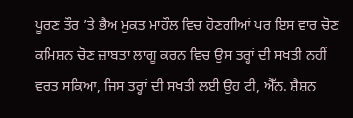ਪੂਰਣ ਤੌਰ ’ਤੇ ਭੈਅ ਮੁਕਤ ਮਾਹੌਲ ਵਿਚ ਹੋਣਗੀਆਂ ਪਰ ਇਸ ਵਾਰ ਚੋਣ ਕਮਿਸ਼ਨ ਚੋਣ ਜ਼ਾਬਤਾ ਲਾਗੂ ਕਰਨ ਵਿਚ ਉਸ ਤਰ੍ਹਾਂ ਦੀ ਸਖਤੀ ਨਹੀਂ ਵਰਤ ਸਕਿਆ, ਜਿਸ ਤਰ੍ਹਾਂ ਦੀ ਸਖਤੀ ਲਈ ਉਹ ਟੀ, ਐੱਨ. ਸ਼ੈਸ਼ਨ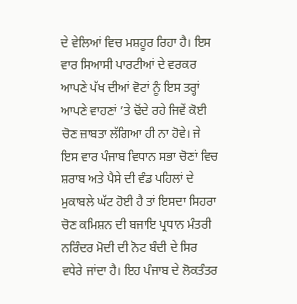ਦੇ ਵੇਲਿਆਂ ਵਿਚ ਮਸ਼ਹੂਰ ਰਿਹਾ ਹੈ। ਇਸ ਵਾਰ ਸਿਆਸੀ ਪਾਰਟੀਆਂ ਦੇ ਵਰਕਰ ਆਪਣੇ ਪੱਖ ਦੀਆਂ ਵੋਟਾਂ ਨੂੰ ਇਸ ਤਰ੍ਹਾਂ ਆਪਣੇ ਵਾਹਣਾਂ ’ਤੇ ਢੋਂਦੇ ਰਹੇ ਜਿਵੇਂ ਕੋਈ ਚੋਣ ਜ਼ਾਬਤਾ ਲੱਗਿਆ ਹੀ ਨਾ ਹੋਵੇ। ਜੇ ਇਸ ਵਾਰ ਪੰਜਾਬ ਵਿਧਾਨ ਸਭਾ ਚੋਣਾਂ ਵਿਚ ਸ਼ਰਾਬ ਅਤੇ ਪੈਸੇ ਦੀ ਵੰਡ ਪਹਿਲਾਂ ਦੇ ਮੁਕਾਬਲੇ ਘੱਟ ਹੋਈ ਹੈ ਤਾਂ ਇਸਦਾ ਸਿਹਰਾ ਚੋਣ ਕਮਿਸ਼ਨ ਦੀ ਬਜਾਇ ਪ੍ਰਧਾਨ ਮੰਤਰੀ ਨਰਿੰਦਰ ਮੋਦੀ ਦੀ ਨੋਟ ਬੰਦੀ ਦੇ ਸਿਰ ਵਧੇਰੇ ਜਾਂਦਾ ਹੈ। ਇਹ ਪੰਜਾਬ ਦੇ ਲੋਕਤੰਤਰ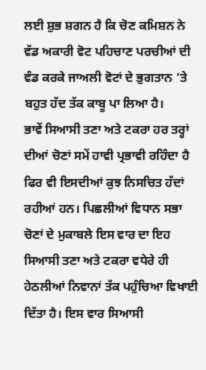ਲਈ ਸ਼ੁਭ ਸ਼ਗਨ ਹੈ ਕਿ ਚੋਣ ਕਮਿਸ਼ਨ ਨੇ ਵੱਡ ਅਕਾਰੀ ਵੋਟ ਪਹਿਚਾਣ ਪਰਚੀਆਂ ਦੀ ਵੰਡ ਕਰਕੇ ਜਾਅਲੀ ਵੋਟਾਂ ਦੇ ਭੁਗਤਾਨ ’ਤੇ ਬਹੁਤ ਹੱਦ ਤੱਕ ਕਾਬੂ ਪਾ ਲਿਆ ਹੈ।
ਭਾਵੇਂ ਸਿਆਸੀ ਤਣਾ ਅਤੇ ਟਕਰਾ ਹਰ ਤਰ੍ਹਾਂ ਦੀਆਂ ਚੋਣਾਂ ਸਮੇਂ ਹਾਵੀ ਪ੍ਰਭਾਵੀ ਰਹਿੰਦਾ ਹੈ ਫਿਰ ਵੀ ਇਸਦੀਆਂ ਕੁਝ ਨਿਸਚਿਤ ਹੱਦਾਂ ਰਹੀਆਂ ਹਨ। ਪਿਛਲੀਆਂ ਵਿਧਾਨ ਸਭਾ ਚੋਣਾਂ ਦੇ ਮੁਕਾਬਲੇ ਇਸ ਵਾਰ ਦਾ ਇਹ ਸਿਆਸੀ ਤਣਾ ਅਤੇ ਟਕਰਾ ਵਧੇਰੇ ਹੀ ਹੇਠਲੀਆਂ ਨਿਵਾਨਾਂ ਤੱਕ ਪਹੁੰਚਿਆ ਵਿਖਾਈ ਦਿੱਤਾ ਹੈ। ਇਸ ਵਾਰ ਸਿਆਸੀ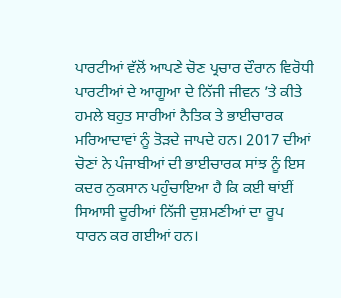ਪਾਰਟੀਆਂ ਵੱਲੋਂ ਆਪਣੇ ਚੋਣ ਪ੍ਰਚਾਰ ਦੌਰਾਨ ਵਿਰੋਧੀ ਪਾਰਟੀਆਂ ਦੇ ਆਗੂਆ ਦੇ ਨਿੱਜੀ ਜੀਵਨ ’ਤੇ ਕੀਤੇ ਹਮਲੇ ਬਹੁਤ ਸਾਰੀਆਂ ਨੈਤਿਕ ਤੇ ਭਾਈਚਾਰਕ ਮਰਿਆਦਾਵਾਂ ਨੂੰ ਤੋੜਦੇ ਜਾਪਦੇ ਹਨ। 2017 ਦੀਆਂ ਚੋਣਾਂ ਨੇ ਪੰਜਾਬੀਆਂ ਦੀ ਭਾਈਚਾਰਕ ਸਾਂਝ ਨੂੰ ਇਸ ਕਦਰ ਨੁਕਸਾਨ ਪਹੁੰਚਾਇਆ ਹੈ ਕਿ ਕਈ ਥਾਂਈਂ ਸਿਆਸੀ ਦੂਰੀਆਂ ਨਿੱਜੀ ਦੁਸ਼ਮਣੀਆਂ ਦਾ ਰੂਪ ਧਾਰਨ ਕਰ ਗਈਆਂ ਹਨ।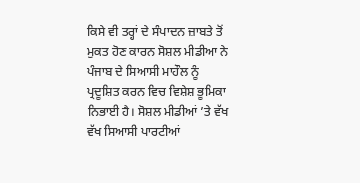ਕਿਸੇ ਵੀ ਤਰ੍ਹਾਂ ਦੇ ਸੰਪਾਦਨ ਜ਼ਾਬਤੇ ਤੋਂ ਮੁਕਤ ਹੋਣ ਕਾਰਨ ਸੋਸ਼ਲ ਮੀਡੀਆ ਨੇ ਪੰਜਾਬ ਦੇ ਸਿਆਸੀ ਮਾਹੌਲ ਨੂੰ ਪ੍ਰਦੂਸ਼ਿਤ ਕਰਨ ਵਿਚ ਵਿਸ਼ੇਸ਼ ਭੂਮਿਕਾ ਨਿਭਾਈ ਹੈ। ਸੋਸ਼ਲ ਮੀਡੀਆਂ ’ਤੇ ਵੱਖ ਵੱਖ ਸਿਆਸੀ ਪਾਰਟੀਆਂ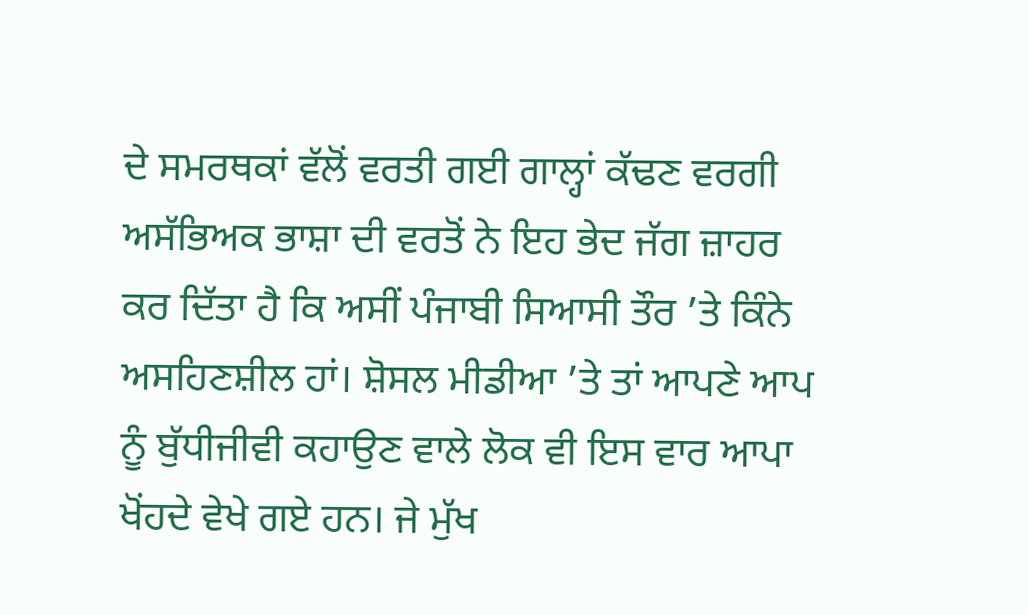ਦੇ ਸਮਰਥਕਾਂ ਵੱਲੋਂ ਵਰਤੀ ਗਈ ਗਾਲ੍ਹਾਂ ਕੱਢਣ ਵਰਗੀ ਅਸੱਭਿਅਕ ਭਾਸ਼ਾ ਦੀ ਵਰਤੋਂ ਨੇ ਇਹ ਭੇਦ ਜੱਗ ਜ਼ਾਹਰ ਕਰ ਦਿੱਤਾ ਹੈ ਕਿ ਅਸੀਂ ਪੰਜਾਬੀ ਸਿਆਸੀ ਤੌਰ ’ਤੇ ਕਿੰਨੇ ਅਸਹਿਣਸ਼ੀਲ ਹਾਂ। ਸ਼ੋਸਲ ਮੀਡੀਆ ’ਤੇ ਤਾਂ ਆਪਣੇ ਆਪ ਨੂੰ ਬੁੱਧੀਜੀਵੀ ਕਹਾਉਣ ਵਾਲੇ ਲੋਕ ਵੀ ਇਸ ਵਾਰ ਆਪਾ ਖੋਂਹਦੇ ਵੇਖੇ ਗਏ ਹਨ। ਜੇ ਮੁੱਖ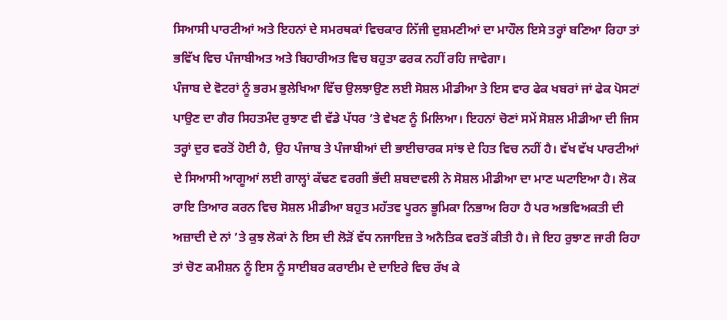ਸਿਆਸੀ ਪਾਰਟੀਆਂ ਅਤੇ ਇਹਨਾਂ ਦੇ ਸਮਰਥਕਾਂ ਵਿਚਕਾਰ ਨਿੱਜੀ ਦੁਸ਼ਮਣੀਆਂ ਦਾ ਮਾਹੌਲ ਇਸੇ ਤਰ੍ਹਾਂ ਬਣਿਆ ਰਿਹਾ ਤਾਂ ਭਵਿੱਖ ਵਿਚ ਪੰਜਾਬੀਅਤ ਅਤੇ ਬਿਹਾਰੀਅਤ ਵਿਚ ਬਹੁਤਾ ਫਰਕ ਨਹੀਂ ਰਹਿ ਜਾਵੇਗਾ।
ਪੰਜਾਬ ਦੇ ਵੋਟਰਾਂ ਨੂੰ ਭਰਮ ਭੁਲੇਖਿਆ ਵਿੱਚ ਉਲਝਾਉਣ ਲਈ ਸੋਸ਼ਲ ਮੀਡੀਆ ਤੇ ਇਸ ਵਾਰ ਫੇਕ ਖਬਰਾਂ ਜਾਂ ਫੇਕ ਪੋਸਟਾਂ ਪਾਉਣ ਦਾ ਗੈਰ ਸਿਹਤਮੰਦ ਰੁਝਾਣ ਵੀ ਵੱਡੇ ਪੱਧਰ ’ਤੇ ਵੇਖਣ ਨੂੰ ਮਿਲਿਆ। ਇਹਨਾਂ ਚੋਣਾਂ ਸਮੇਂ ਸੋਸ਼ਲ ਮੀਡੀਆ ਦੀ ਜਿਸ ਤਰ੍ਹਾਂ ਦੁਰ ਵਰਤੋਂ ਹੋਈ ਹੈ, ਉਹ ਪੰਜਾਬ ਤੇ ਪੰਜਾਬੀਆਂ ਦੀ ਭਾਈਚਾਰਕ ਸਾਂਝ ਦੇ ਹਿਤ ਵਿਚ ਨਹੀਂ ਹੈ। ਵੱਖ ਵੱਖ ਪਾਰਟੀਆਂ ਦੇ ਸਿਆਸੀ ਆਗੂਆਂ ਲਈ ਗਾਲ੍ਹਾਂ ਕੱਢਣ ਵਰਗੀ ਭੱਦੀ ਸ਼ਬਦਾਵਲੀ ਨੇ ਸੋਸ਼ਲ ਮੀਡੀਆ ਦਾ ਮਾਣ ਘਟਾਇਆ ਹੈ। ਲੋਕ ਰਾਇ ਤਿਆਰ ਕਰਨ ਵਿਚ ਸੋਸ਼ਲ ਮੀਡੀਆ ਬਹੁਤ ਮਹੱਤਵ ਪੂਰਨ ਭੂਮਿਕਾ ਨਿਭਾਅ ਰਿਹਾ ਹੈ ਪਰ ਅਭਵਿਅਕਤੀ ਦੀ ਅਜ਼ਾਦੀ ਦੇ ਨਾਂ ’ਤੇ ਕੁਝ ਲੋਕਾਂ ਨੇ ਇਸ ਦੀ ਲੋੜੋਂ ਵੱਧ ਨਜਾਇਜ਼ ਤੇ ਅਨੈਤਿਕ ਵਰਤੋਂ ਕੀਤੀ ਹੈ। ਜੇ ਇਹ ਰੁਝਾਣ ਜਾਰੀ ਰਿਹਾ ਤਾਂ ਚੋਣ ਕਮੀਸ਼ਨ ਨੂੰ ਇਸ ਨੂੰ ਸਾਈਬਰ ਕਰਾਈਮ ਦੇ ਦਾਇਰੇ ਵਿਚ ਰੱਖ ਕੇ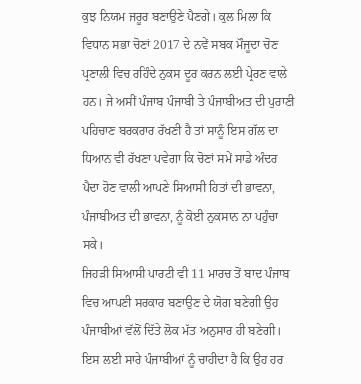ਕੁਝ ਨਿਯਮ ਜਰੂਰ ਬਣਾਉਣੇ ਪੈਣਗੇ। ਕੁਲ ਮਿਲਾ ਕਿ ਵਿਧਾਨ ਸਭਾ ਚੋਣਾਂ 2017 ਦੇ ਨਵੇਂ ਸਬਕ ਮੌਜੂਦਾ ਚੋਣ ਪ੍ਰਣਾਲੀ ਵਿਚ ਰਹਿੰਦੇ ਨੁਕਸ ਦੂਰ ਕਰਨ ਲਈ ਪ੍ਰੇਰਣ ਵਾਲੇ ਹਨ। ਜੇ ਅਸੀਂ ਪੰਜਾਬ ਪੰਜਾਬੀ ਤੇ ਪੰਜਾਬੀਅਤ ਦੀ ਪੁਰਾਣੀ ਪਹਿਚਾਣ ਬਰਕਰਾਰ ਰੱਖਣੀ ਹੈ ਤਾਂ ਸਾਨੂੰ ਇਸ ਗੱਲ ਦਾ ਧਿਆਨ ਵੀ ਰੱਖਣਾ ਪਵੇਗਾ ਕਿ ਚੋਣਾਂ ਸਮੇਂ ਸਾਡੇ ਅੰਦਰ ਪੈਦਾ ਹੋਣ ਵਾਲੀ ਆਪਣੇ ਸਿਆਸੀ ਹਿਤਾਂ ਦੀ ਭਾਵਨਾ, ਪੰਜਾਬੀਅਤ ਦੀ ਭਾਵਨਾ, ਨੂੰ ਕੋਈ ਨੁਕਸਾਨ ਨਾ ਪਹੁੰਚਾ ਸਕੇ।
ਜਿਹੜੀ ਸਿਆਸੀ ਪਾਰਟੀ ਵੀ 11 ਮਾਰਚ ਤੋਂ ਬਾਦ ਪੰਜਾਬ ਵਿਚ ਆਪਣੀ ਸਰਕਾਰ ਬਣਾਉਣ ਦੇ ਯੋਗ ਬਣੇਗੀ ਉਹ ਪੰਜਾਬੀਆਂ ਵੱਲੋਂ ਦਿੱਤੇ ਲੋਕ ਮੱਤ ਅਨੁਸਾਰ ਹੀ ਬਣੇਗੀ। ਇਸ ਲਈ ਸਾਰੇ ਪੰਜਾਬੀਆਂ ਨੂੰ ਚਾਹੀਦਾ ਹੈ ਕਿ ਉਹ ਹਰ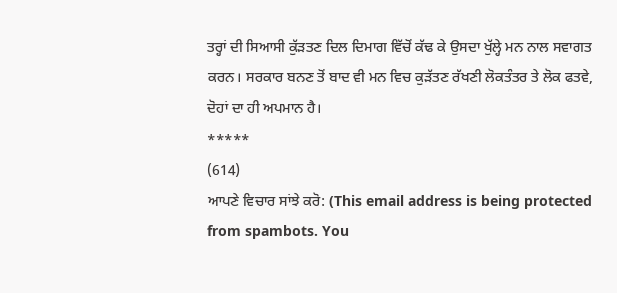ਤਰ੍ਹਾਂ ਦੀ ਸਿਆਸੀ ਕੁੱੜਤਣ ਦਿਲ ਦਿਮਾਗ ਵਿੱਚੋਂ ਕੱਢ ਕੇ ਉਸਦਾ ਖੁੱਲ੍ਹੇ ਮਨ ਨਾਲ ਸਵਾਗਤ ਕਰਨ। ਸਰਕਾਰ ਬਨਣ ਤੋਂ ਬਾਦ ਵੀ ਮਨ ਵਿਚ ਕੁੜੱਤਣ ਰੱਖਣੀ ਲੋਕਤੰਤਰ ਤੇ ਲੋਕ ਫਤਵੇ, ਦੋਹਾਂ ਦਾ ਹੀ ਅਪਮਾਨ ਹੈ।
*****
(614)
ਆਪਣੇ ਵਿਚਾਰ ਸਾਂਝੇ ਕਰੋ: (This email address is being protected from spambots. You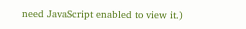need JavaScript enabled to view it.)